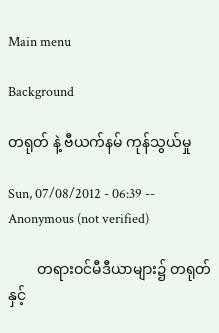Main menu

Background

တရုတ် နဲ့ ဗီယက်နမ် ကုန်သွယ်မှု

Sun, 07/08/2012 - 06:39 -- Anonymous (not verified)

        တရားဝင်မီဒီယာများ၌ တရုတ်နှင့်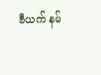ဗီယက် နမ်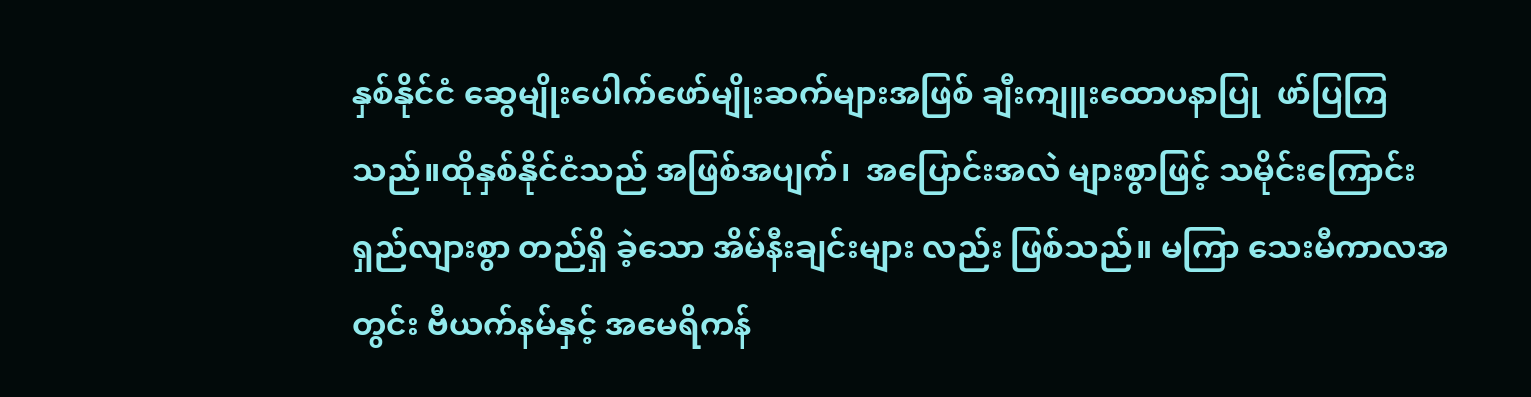နှစ်နိုင်ငံ ဆွေမျိုးပေါက်ဖော်မျိုးဆက်များအဖြစ် ချီးကျူးထောပနာပြု  ဖာ်ပြကြသည်။ထိုနှစ်နိုင်ငံသည် အဖြစ်အပျက်၊  အပြောင်းအလဲ များစွာဖြင့် သမိုင်းကြောင်းရှည်လျားစွာ တည်ရှိ ခဲ့သော အိမ်နီးချင်းများ လည်း ဖြစ်သည်။ မကြာ သေးမီကာလအတွင်း ဗီယက်နမ်နှင့် အမေရိကန်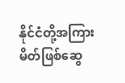နိုင်ငံတို့အကြား မိတ်ဖြစ်ဆွေ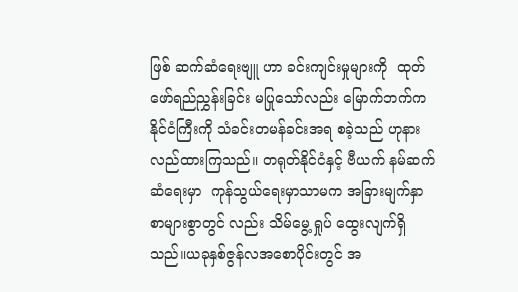ဖြစ် ဆက်ဆံရေးဗျူ ဟာ ခင်းကျင်းမှုများကို  ထုတ်ဖော်ရည်ညွှန်းခြင်း မပြုသော်လည်း မြောက်ဘက်က နိုင်ငံကြီးကို သံခင်းတမန်ခင်းအရ စခဲ့သည် ဟုနားလည်ထားကြသည်။ တရုတ်နိုင်ငံနှင့် ဗီယက် နမ်ဆက်ဆံရေးမှာ  ကုန်သွယ်ရေးမှာသာမက အခြားမျက်နှာစာများစွာတွင် လည်း သိမ်မွေ့ ရှုပ် ထွေးလျက်ရှိသည်။ယခုနှစ်ဇွန်လအစောပိုင်းတွင် အ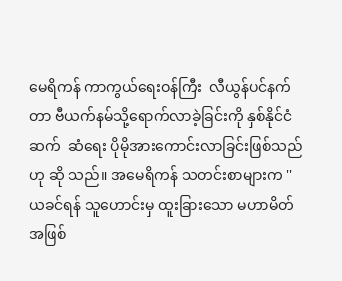မေရိကန် ကာကွယ်ရေးဝန်ကြီး  လီယွန်ပင်နက်တာ ဗီယက်နမ်သို့ရောက်လာခဲ့ခြင်းကို နှစ်နိုင်ငံဆက်  ဆံရေး ပိုမိုအားကောင်းလာခြင်းဖြစ်သည်ဟု ဆို သည်။ အမေရိကန် သတင်းစာများက '' ယခင်ရန် သူဟောင်းမှ ထူးခြားသော မဟာမိတ်အဖြစ်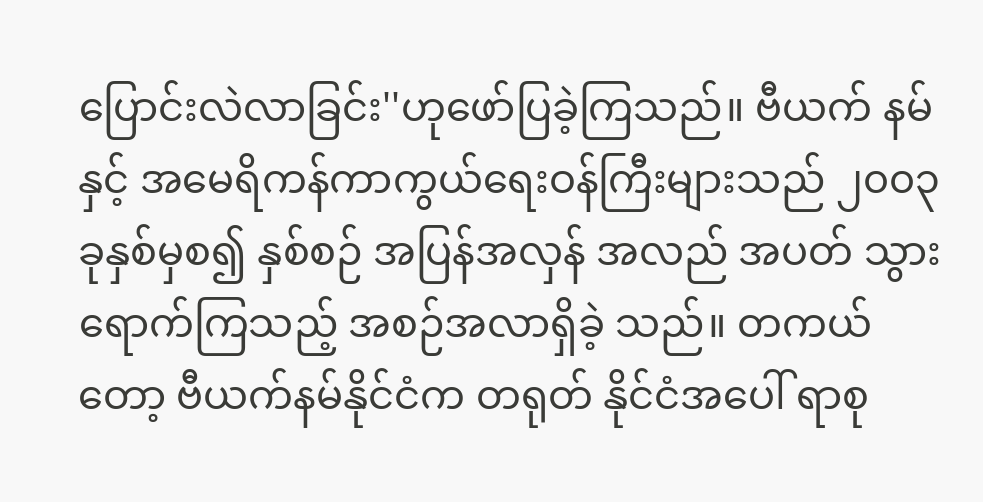ပြောင်းလဲလာခြင်း''ဟုဖော်ပြခဲ့ကြသည်။ ဗီယက် နမ်နှင့် အမေရိကန်ကာကွယ်ရေးဝန်ကြီးများသည် ၂၀၀၃ ခုနှစ်မှစ၍ နှစ်စဉ် အပြန်အလှန် အလည် အပတ် သွားရောက်ကြသည့် အစဉ်အလာရှိခဲ့ သည်။ တကယ်တော့ ဗီယက်နမ်နိုင်ငံက တရုတ် နိုင်ငံအပေါ် ရာစု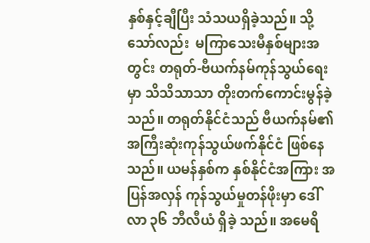နှစ်နှင့်ချီပြီး သံသယရှိခဲ့သည်။ သို့သော်လည်း  မကြာသေးမီနှစ်များအတွင်း တရုတ်-ဗီယက်နမ်ကုန်သွယ်ရေးမှာ သိသိသာသာ တိုးတက်ကောင်းမွန်ခဲ့သည်။ တရုတ်နိုင်ငံသည် ဗီယက်နမ်၏ အကြီးဆုံးကုန်သွယ်ဖက်နိုင်ငံ ဖြစ်နေ သည်။ ယမန်နှစ်က နှစ်နိုင်ငံအကြား အပြန်အလှန် ကုန်သွယ်မှုတန်ဖိုးမှာ ဒေါ်လာ ၃၆ ဘီလီယံ ရှိခဲ့ သည်။ အမေရိ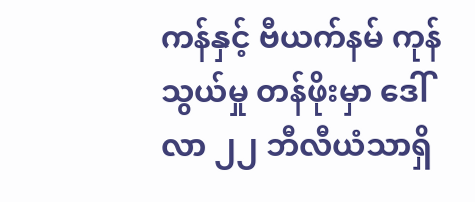ကန်နှင့် ဗီယက်နမ် ကုန်သွယ်မှု တန်ဖိုးမှာ ဒေါ်လာ ၂၂ ဘီလီယံသာရှိ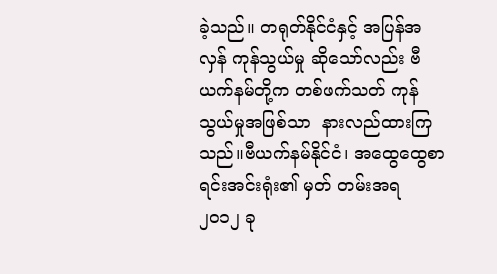ခဲ့သည်။ တရုတ်နိုင်ငံနှင့် အပြန်အလှန် ကုန်သွယ်မှု ဆိုသော်လည်း ဗီယက်နမ်တို့က တစ်ဖက်သတ် ကုန်သွယ်မှုအဖြစ်သာ  နားလည်ထားကြသည်။ဗီယက်နမ်နိုင်ငံ၊ အထွေထွေစာရင်းအင်းရုံး၏ မှတ် တမ်းအရ ၂၀၁၂ ခု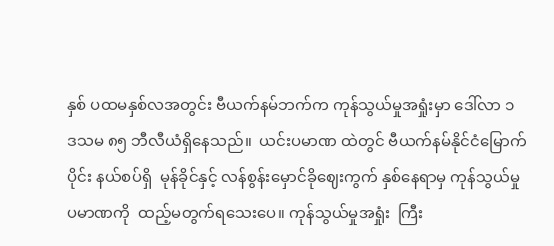နှစ် ပထမနှစ်လအတွင်း ဗီယက်နမ်ဘက်က ကုန်သွယ်မှုအရှုံးမှာ ဒေါ်လာ ၁ ဒသမ ၈၅ ဘီလီယံရှိနေသည်။  ယင်းပမာဏ ထဲတွင် ဗီယက်နမ်နိုင်ငံမြောက်ပိုင်း နယ်စပ်ရှိ  မုန်ခိုင်နှင့် လန်စွန်းမှောင်ခိုဈေးကွက် နှစ်နေရာမှ ကုန်သွယ်မှုပမာဏကို  ထည့်မတွက်ရသေးပေ။ ကုန်သွယ်မှုအရှုံး  ကြီး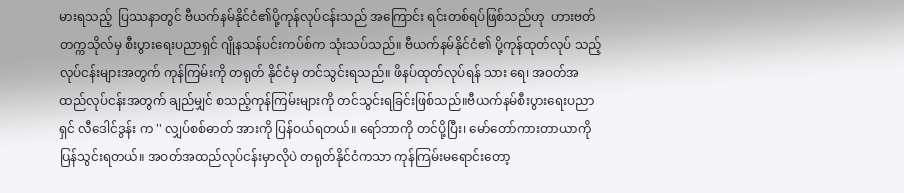မားရသည့်  ပြဿနာတွင် ဗီယက်နမ်နိုင်ငံ၏ပို့ကုန်လုပ်ငန်းသည် အကြောင်း ရင်းတစ်ရပ်ဖြစ်သည်ဟု  ဟားဗတ်တက္ကသိုလ်မှ စီးပွားရေးပညာရှင် ဂျိုနသန်ပင်းကပ်စ်က သုံးသပ်သည်။ ဗီယက်နမ်နိုင်ငံ၏ ပို့ကုန်ထုတ်လုပ် သည့်လုပ်ငန်းများအတွက် ကုန်ကြမ်းကို တရုတ် နိုင်ငံမှ တင်သွင်းရသည်။ ဖိနပ်ထုတ်လုပ်ရန် သား ရေ၊ အဝတ်အထည်လုပ်ငန်းအတွက် ချည်မျှင် စသည့်ကုန်ကြမ်းများကို တင်သွင်းရခြင်းဖြစ်သည်။ဗီယက်နမ်စီးပွားရေးပညာရှင် လီဒေါင်ဒွန်း က '' လျှပ်စစ်ဓာတ် အားကို ပြန်ဝယ်ရတယ်။ ရော်ဘာကို တင်ပို့ပြီး၊ မော်တော်ကားတာယာကို  ပြန်သွင်းရတယ်။ အဝတ်အထည်လုပ်ငန်းမှာလိုပဲ တရုတ်နိုင်ငံကသာ ကုန်ကြမ်းမရောင်းတော့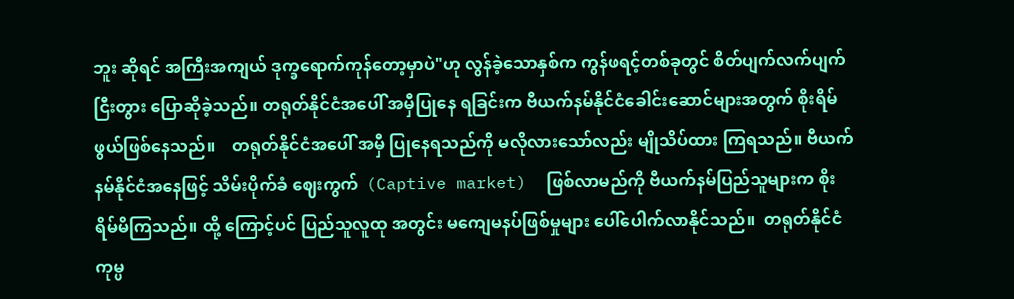ဘူး ဆိုရင် အကြီးအကျယ် ဒုက္ခရောက်ကုန်တော့မှာပဲ"ဟု လွန်ခဲ့သောနှစ်က ကွန်ဖရင့်တစ်ခုတွင် စိတ်ပျက်လက်ပျက် ငြီးတွား ပြောဆိုခဲ့သည်။ တရုတ်နိုင်ငံအပေါ် အမှီပြုနေ ရခြင်းက ဗီယက်နမ်နိုင်ငံခေါင်းဆောင်များအတွက် စိုးရိမ်ဖွယ်ဖြစ်နေသည်။    တရုတ်နိုင်ငံအပေါ် အမှီ ပြုနေရသည်ကို မလိုလားသော်လည်း မျိုသိပ်ထား ကြရသည်။ ဗီယက်နမ်နိုင်ငံအနေဖြင့် သိမ်းပိုက်ခံ ဈေးကွက်  (Captive market)  ဖြစ်လာမည်ကို ဗီယက်နမ်ပြည်သူများက စိုးရိမ်မိကြသည်။ ထို့ ကြောင့်ပင် ပြည်သူလူထု အတွင်း မကျေမနပ်ဖြစ်မှုများ ပေါ်ပေါက်လာနိုင်သည်။  တရုတ်နိုင်ငံ ကုမ္ပ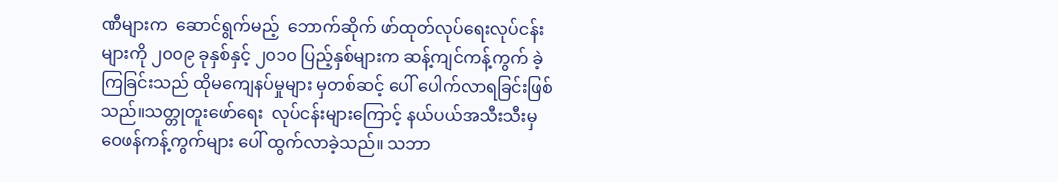ဏီများက  ဆောင်ရွက်မည့်  ဘောက်ဆိုက် ဖာ်ထုတ်လုပ်ရေးလုပ်ငန်းများကို ၂၀၀၉ ခုနှစ်နှင့် ၂၀၁၀ ပြည့်နှစ်များက ဆန့်ကျင်ကန့်ကွက် ခဲ့ကြခြင်းသည် ထိုမကျေနပ်မှုများ မှတစ်ဆင့် ပေါ် ပေါက်လာရခြင်းဖြစ်သည်။သတ္တုတူးဖော်ရေး  လုပ်ငန်းများကြောင့် နယ်ပယ်အသီးသီးမှ ဝေဖန်ကန့်ကွက်များ ပေါ် ထွက်လာခဲ့သည်။ သဘာ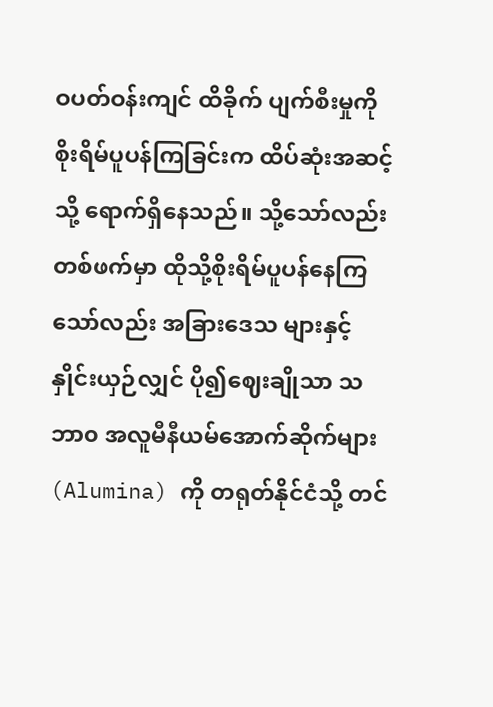ဝပတ်ဝန်းကျင် ထိခိုက် ပျက်စီးမှုကို စိုးရိမ်ပူပန်ကြခြင်းက ထိပ်ဆုံးအဆင့်သို့ ရောက်ရှိနေသည်။ သို့သော်လည်း တစ်ဖက်မှာ ထိုသို့စိုးရိမ်ပူပန်နေကြသော်လည်း အခြားဒေသ များနှင့် နှိုင်းယှဉ်လျှင် ပို၍ဈေးချိုသာ သဘာ၀ အလူမီနီယမ်အောက်ဆိုက်များ (Alumina) ကို တရုတ်နိုင်ငံသို့ တင်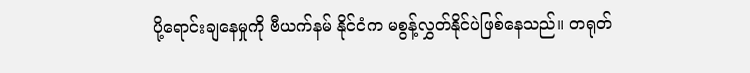ပို့ရောင်းချနေမှုကို ဗီယက်နမ် နိုင်ငံက မစွန့်လွှတ်နိုင်ပဲဖြစ်နေသည်။ တရုတ်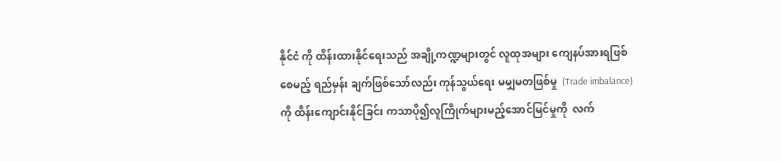နိုင်ငံ ကို ထိန်းထားနိုင်ရေးသည် အချို့ကဏ္ဍများတွင် လူထုအများ ကျေနပ်အားရဖြစ်စေမည့် ရည်မှန်း ချက်ဖြစ်သော်လည်း ကုန်သွယ်ရေး မမျှမတဖြစ်မှု  (Trade imbalance) ကို ထိန်းကျောင်းနိုင်ခြင်း ကသာပို၍လူကြိုက်များမည့်အောင်မြင်မှုကို  လက်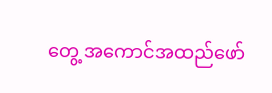တွေ့ အကောင်အထည်ဖော်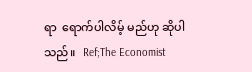ရာ  ရောက်ပါလိမ့် မည်ဟု ဆိုပါသည်။   Ref;The Economist